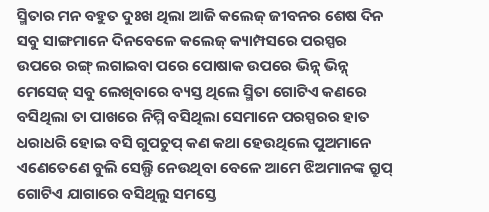ସ୍ମିତାର ମନ ବହୁତ ଦୁଃଖ ଥିଲା ଆଜି କଲେଜ୍ ଜୀବନର ଶେଷ ଦିନ ସବୁ ସାଙ୍ଗମାନେ ଦିନବେଳେ କଲେଜ୍ କ୍ୟାମ୍ପସରେ ପରସ୍ପର ଉପରେ ରଙ୍ଗ୍ ଲଗାଇବା ପରେ ପୋଷାକ ଉପରେ ଭିନ୍ନ୍ ଭିନ୍ନ୍ ମେସେଜ୍ ସବୁ ଲେଖିବାରେ ବ୍ୟସ୍ତ ଥିଲେ ସ୍ମିତା ଗୋଟିଏ କଣରେ ବସିଥିଲା ତା ପାଖରେ ନିମ୍ମି ବସିଥିଲା ସେମାନେ ପରସ୍ପରର ହାତ ଧରାଧରି ହୋଇ ବସି ଗୁପଚୁପ୍ କଣ କଥା ହେଉଥିଲେ ପୁଅମାନେ ଏଣେତେଣେ ବୁଲି ସେଲ୍ଫି ନେଉଥିବା ବେଳେ ଆମେ ଝିଅମାନଙ୍କ ଗ୍ରୁପ୍ ଗୋଟିଏ ଯାଗାରେ ବସିଥିଲୁ ସମସ୍ତେ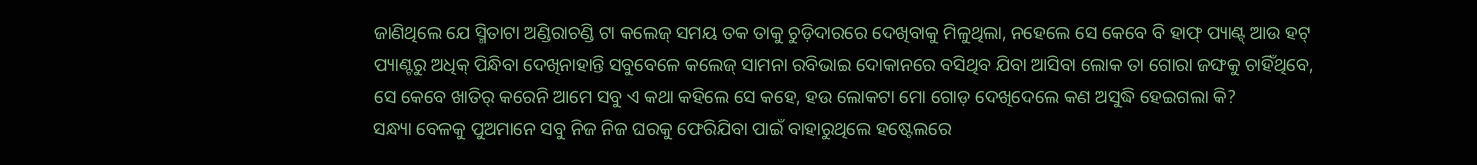ଜାଣିଥିଲେ ଯେ ସ୍ମିତାଟା ଅଣ୍ଡିରାଚଣ୍ଡି ଟା କଲେଜ୍ ସମୟ ତକ ତାକୁ ଚୁଡ଼ିଦାରରେ ଦେଖିବାକୁ ମିଳୁଥିଲା, ନହେଲେ ସେ କେବେ ବି ହାଫ୍ ପ୍ୟାଣ୍ଟ୍ ଆଉ ହଟ୍ ପ୍ୟାଣ୍ଟରୁ ଅଧିକ୍ ପିନ୍ଧିବା ଦେଖିନାହାନ୍ତି ସବୁବେଳେ କଲେଜ୍ ସାମନା ରବିଭାଇ ଦୋକାନରେ ବସିଥିବ ଯିବା ଆସିବା ଲୋକ ତା ଗୋରା ଜଙ୍ଘକୁ ଚାହିଁଥିବେ, ସେ କେବେ ଖାତିର୍ କରେନି ଆମେ ସବୁ ଏ କଥା କହିଲେ ସେ କହେ, ହଉ ଲୋକଟା ମୋ ଗୋଡ଼ ଦେଖିଦେଲେ କଣ ଅସୁଦ୍ଧି ହେଇଗଲା କି?
ସନ୍ଧ୍ୟା ବେଳକୁ ପୁଅମାନେ ସବୁ ନିଜ ନିଜ ଘରକୁ ଫେରିଯିବା ପାଇଁ ବାହାରୁଥିଲେ ହଷ୍ଟେଲରେ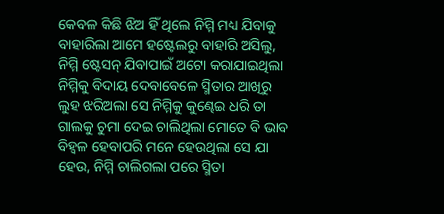କେବଳ କିଛି ଝିଅ ହିଁ ଥିଲେ ନିମ୍ମି ମଧ୍ୟ ଯିବାକୁ ବାହାରିଲା ଆମେ ହଷ୍ଟେଲରୁ ବାହାରି ଅସିଲୁ, ନିମ୍ମି ଷ୍ଟେସନ୍ ଯିବାପାଇଁ ଅଟୋ କରାଯାଇଥିଲା ନିମ୍ମିକୁ ବିଦାୟ ଦେବାବେଳେ ସ୍ମିତାର ଆଖିରୁ ଲୁହ ଝରିଅଲା ସେ ନିମ୍ମିକୁ କୁଣ୍ଢେଇ ଧରି ତା ଗାଲକୁ ଚୁମା ଦେଇ ଚାଲିଥିଲା ମୋତେ ବି ଭାବ ବିହ୍ବଳ ହେବାପରି ମନେ ହେଉଥିଲା ସେ ଯା ହେଉ, ନିମ୍ମି ଚାଲିଗଲା ପରେ ସ୍ମିତା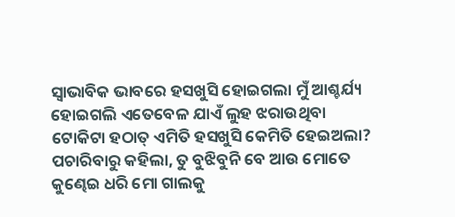ସ୍ବାଭାବିକ ଭାବରେ ହସଖୁସି ହୋଇଗଲା ମୁଁ ଆଶ୍ଚର୍ଯ୍ୟ ହୋଇଗଲି ଏତେବେଳ ଯାଏଁ ଲୁହ ଝରାଉଥିବା ଟୋକିଟା ହଠାତ୍ ଏମିତି ହସଖୁସି କେମିତି ହେଇଅଲା? ପଚାରିବାରୁ କହିଲା, ତୁ ବୁଝିବୁନି ବେ ଆଉ ମୋତେ କୁଣ୍ଢେଇ ଧରି ମୋ ଗାଲକୁ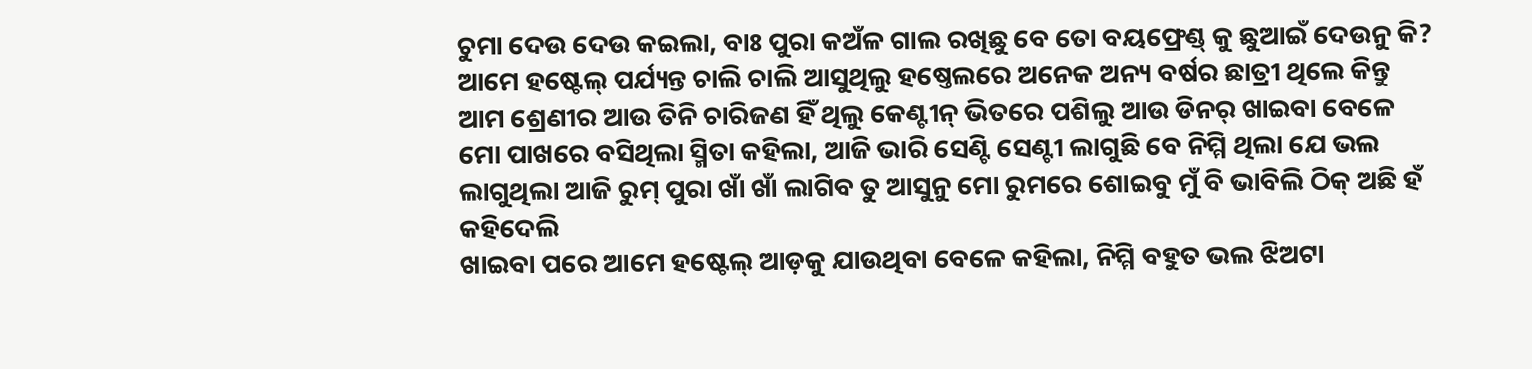ଚୁମା ଦେଉ ଦେଉ କଇଲା, ବାଃ ପୁରା କଅଁଳ ଗାଲ ରଖିଛୁ ବେ ତୋ ବୟଫ୍ରେଣ୍ଡ୍ କୁ ଛୁଆଇଁ ଦେଉନୁ କି?
ଆମେ ହଷ୍ଟେଲ୍ ପର୍ଯ୍ୟନ୍ତ ଚାଲି ଚାଲି ଆସୁଥିଲୁ ହଷ୍ତେଲରେ ଅନେକ ଅନ୍ୟ ବର୍ଷର ଛାତ୍ରୀ ଥିଲେ କିନ୍ତୁ ଆମ ଶ୍ରେଣୀର ଆଉ ତିନି ଚାରିଜଣ ହିଁ ଥିଲୁ କେଣ୍ଟୀନ୍ ଭିତରେ ପଶିଲୁ ଆଉ ଡିନର୍ ଖାଇବା ବେଳେ ମୋ ପାଖରେ ବସିଥିଲା ସ୍ମିତା କହିଲା, ଆଜି ଭାରି ସେଣ୍ଟି ସେଣ୍ଟୀ ଲାଗୁଛି ବେ ନିମ୍ମି ଥିଲା ଯେ ଭଲ ଲାଗୁଥିଲା ଆଜି ରୁମ୍ ପୁରା ଖାଁ ଖାଁ ଲାଗିବ ତୁ ଆସୁନୁ ମୋ ରୁମରେ ଶୋଇବୁ ମୁଁ ବି ଭାବିଲି ଠିକ୍ ଅଛି ହଁ କହିଦେଲି
ଖାଇବା ପରେ ଆମେ ହଷ୍ଟେଲ୍ ଆଡ଼କୁ ଯାଉଥିବା ବେଳେ କହିଲା, ନିମ୍ମି ବହୁତ ଭଲ ଝିଅଟା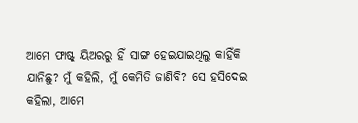ଆମେ ଫାଷ୍ଟ୍ ୟିଅରରୁ ହିଁ ସାଙ୍ଗ ହେଇଯାଇଥିଲୁ କାହିଁକି ଯାନିଛୁ? ମୁଁ କହିଲି, ମୁଁ କେମିତି ଜାଣିବି? ସେ ହସିଦେଇ କହିଲା, ଆମେ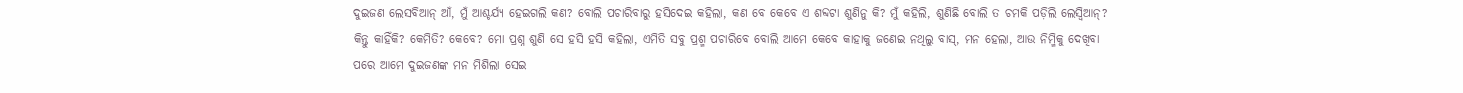ଦୁଇଜଣ ଲେସବିଆନ୍ ଆଁ, ମୁଁ ଆଶ୍ଚର୍ଯ୍ୟ ହେଇଗଲି କଣ? ବୋଲି ପଚାରିବାରୁ ହସିଦେଇ କହିଲା, କଣ ବେ କେବେ ଏ ଶବ୍ଦଟା ଶୁଣିନୁ କି? ମୁଁ କହିଲି, ଶୁଣିଛି ବୋଲି ତ ଚମକି ପଡ଼ିଲି ଲେସ୍ବିଆନ୍? କିନ୍ତୁ କାହିଁକି? କେମିତି? କେବେ? ମୋ ପ୍ରଶ୍ନ ଶୁଣି ସେ ହସି ହସି କହିଲା, ଏମିତି ସବୁ ପ୍ରଶ୍ମ ପଚାରିବେ ବୋଲି ଆମେ କେବେ କାହାକୁ ଜଣେଇ ନଥିଲୁ ବାସ୍, ମନ ହେଲା, ଆଉ ନିମ୍ମିକୁ ଦେଖିବା ପରେ ଆମେ ଦୁଇଜଣଙ୍କ ମନ ମିଶିଲା ସେଇ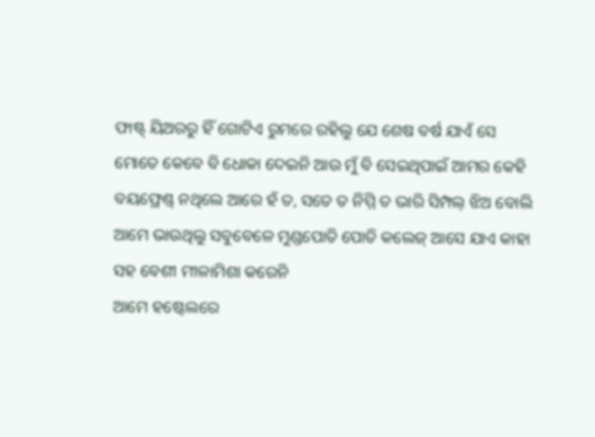ଫାଷ୍ଟ୍ ୟିଅରରୁ ହିଁ ଗୋଟିଏ ରୁମରେ ରହିଲୁ ଯେ ଶେଷ ବର୍ଷ ଯାଏଁ ସେ ମୋତେ କେବେ ବି ଧୋକା ଦେଇନି ଆଉ ମୁଁ ବି ସେଇଥିପାଇଁ ଆମର କେହି ବୟଫ୍ରେଣ୍ଡ୍ ନଥିଲେ ଆରେ ହଁ ତ, ସତେ ତ ନିମ୍ମି ତ ଭାରି ସିମ୍ପଲ୍ ଝିଅ ବୋଲି ଆମେ ଭାଉଥିଲୁ ସବୁବେଳେ ମୁଣ୍ଡପୋତି ପୋତି କଲେଜ୍ ଆସେ ଯାଏ କାହା ସହ ବେଶୀ ମୀଳାମିଶା କରେନି
ଆମେ ହଷ୍ଟେଲରେ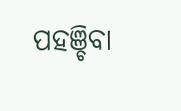ପହଞ୍ଚିବା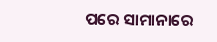ପରେ ସାମାନାରେ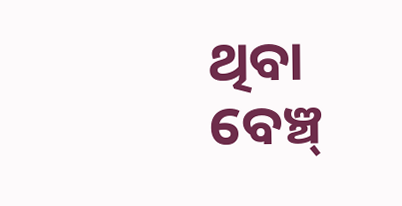ଥିବା ବେଞ୍ଚ୍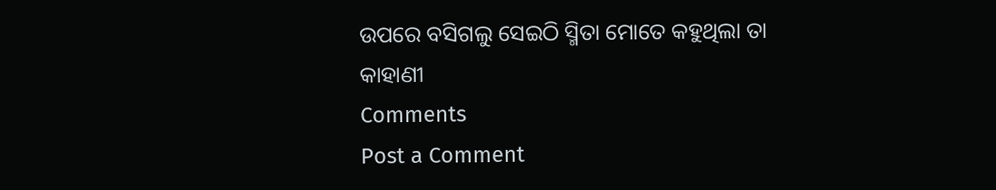ଉପରେ ବସିଗଲୁ ସେଇଠି ସ୍ମିତା ମୋତେ କହୁଥିଲା ତା କାହାଣୀ
Comments
Post a Comment